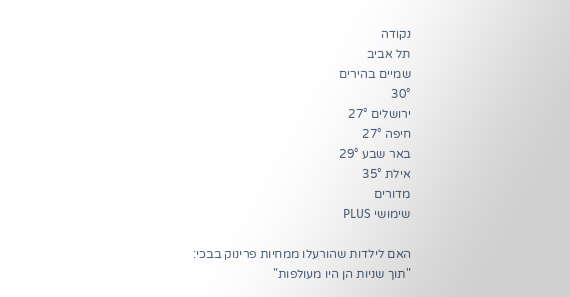נקודה
תל אביב
שמיים בהירים
30°
ירושלים 27°
חיפה 27°
באר שבע 29°
אילת 35°
מדורים
שימושי PLUS

האם לילדות שהורעלו ממחיות פרינוק בבכי: "תוך שניות הן היו מעולפות"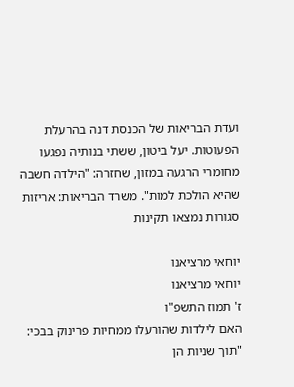ועדת הבריאות של הכנסת דנה בהרעלת הפעוטות. יעל ביטון, ששתי בנותיה נפגעו מחומרי הרגעה במזון, שחזרה: "הילדה חשבה שהיא הולכת למות". משרד הבריאות: אריזות סגורות נמצאו תקינות

יוחאי מרציאנו
יוחאי מרציאנו
ז' תמוז התשפ"ו
האם לילדות שהורעלו ממחיות פרינוק בבכי: "תוך שניות הן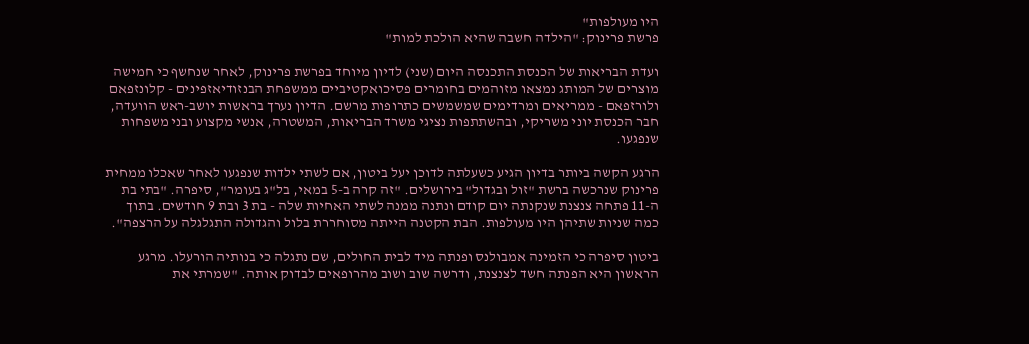היו מעולפות"
פרשת פרינוק: "הילדה חשבה שהיא הולכת למות"

ועדת הבריאות של הכנסת התכנסה היום (שני) לדיון מיוחד בפרשת פרינוק, לאחר שנחשף כי חמישה מוצרים של המותג נמצאו מזוהמים בחומרים פסיכואקטיביים ממשפחת הבנזודיאזפינים - קלונזפאם ולורזפאם - ממריאים ומרדימים שמשמשים כתרופות מרשם. הדיון נערך בראשות יושב-ראש הוועדה, חבר הכנסת יוני משריקי, ובהשתתפות נציגי משרד הבריאות, המשטרה, אנשי מקצוע ובני משפחות שנפגעו.

הרגע הקשה ביותר בדיון הגיע כשעלתה לדוכן יעל ביטון, אם לשתי ילדות שנפגעו לאחר שאכלו ממחית פרינוק שנרכשה ברשת "זול ובגדול" בירושלים. "זה קרה ב-5 במאי, בל"ג בעומר", סיפרה. "בתי בת ה-11 פתחה צנצנת שנקנתה יום קודם ונתנה ממנה לשתי האחיות שלה - בת 3 ובת 9 חודשים. בתוך כמה שניות שתיהן היו מעולפות. הבת הקטנה הייתה מסוחררת בלול והגדולה התגלגלה על הרצפה".

ביטון סיפרה כי הזמינה אמבולנס ופנתה מיד לבית החולים, שם נתגלה כי בנותיה הורעלו. מרגע הראשון היא הפנתה חשד לצנצנת, ודרשה שוב ושוב מהרופאים לבדוק אותה. "שמרתי את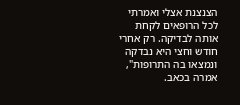הצנצנת אצלי ואמרתי לכל הרופאים לקחת אותה לבדיקה. רק אחרי חודש וחצי היא נבדקה ונמצאו בה התרופות", אמרה בכאב.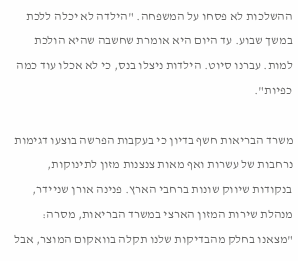ההשלכות לא פסחו על המשפחה. "הילדה לא יכלה ללכת במשך שבוע. עד היום היא אומרת שחשבה שהיא הולכת למות. עברנו סיוט. הילדות ניצלו בנס, כי לא אכלו עוד כמה כפיות".

משרד הבריאות חשף בדיון כי בעקבות הפרשה בוצעו דגימות נרחבות של עשרות ואף מאות צנצנות מזון לתינוקות, בנקודות שיווק שונות ברחבי הארץ. פנינה אורן שניידר, מנהלת שירות המזון הארצי במשרד הבריאות, מסרה: "מצאנו בחלק מהבדיקות שלנו תקלה בוואקום המוצר, אבל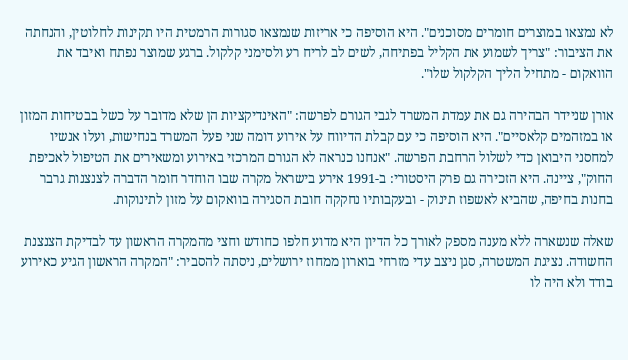לא נמצאו במוצרים חומרים מסוכנים". היא הוסיפה כי אריזות שנמצאו סגורות הרמטית היו תקינות לחלוטין, והנחתה את הציבור: "צריך לשמוע את הקליל בפתיחה, לשים לב לריח רע ולסימני קלקול. ברגע שמוצר נפתח ואיבד את הוואקום - מתחיל הליך הקלקול שלו".

אורן שניידר הבהירה גם את עמדת המשרד לגבי הגורם לפרשה: "האינדיקציות הן שלא מדובר על כשל בבטיחות המזון או במזהמים קלאסיים". היא הוסיפה כי עם קבלת הדיווח על אירוע דומה שני פעל המשרד בנחישות, ועלו אנשיו למחסני היבואן כדי לשלול הרחבת הפרשה. "אנחנו כנראה לא הגורם המרכזי באירוע ומשאירים את הטיפול לאכיפת החוק", ציינה. היא הזכירה גם פרק היסטורי: ב-1991 אירע בישראל מקרה שבו הוחדר חומר הדברה לצנצנות גרבר בחנות בחיפה, שהביא לאשפוז תינוק - ובעקבותיו נחקקה חובת הסגירה בוואקום על מזון לתינוקות.

שאלה שנשארה ללא מענה מספק לאורך כל הדיון היא מדוע חלפו כחודש וחצי מהמקרה הראשון עד לבדיקת הצנצנת החשודה. נציגת המשטרה, סגן ניצב עדי מזרחי בוארון ממחוז ירושלים, ניסתה להסביר: "המקרה הראשון הגיע כאירוע בודד ולא היה לו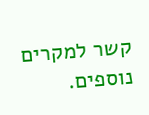קשר למקרים נוספים.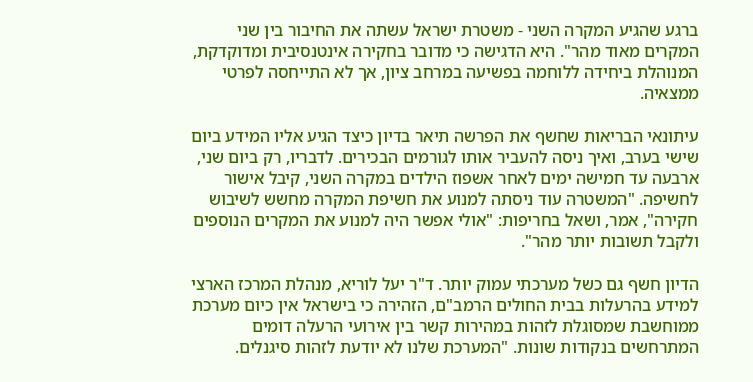ברגע שהגיע המקרה השני - משטרת ישראל עשתה את החיבור בין שני המקרים מאוד מהר". היא הדגישה כי מדובר בחקירה אינטנסיבית ומדוקדקת, המנוהלת ביחידה ללוחמה בפשיעה במרחב ציון, אך לא התייחסה לפרטי ממצאיה.

עיתונאי הבריאות שחשף את הפרשה תיאר בדיון כיצד הגיע אליו המידע ביום שישי בערב, ואיך ניסה להעביר אותו לגורמים הבכירים. לדבריו, רק ביום שני, ארבעה עד חמישה ימים לאחר אשפוז הילדים במקרה השני, קיבל אישור לחשיפה. "המשטרה עוד ניסתה למנוע את חשיפת המקרה מחשש לשיבוש חקירה", אמר, ושאל בחריפות: "אולי אפשר היה למנוע את המקרים הנוספים ולקבל תשובות יותר מהר".

הדיון חשף גם כשל מערכתי עמוק יותר. ד"ר יעל לוריא, מנהלת המרכז הארצי למידע בהרעלות בבית החולים הרמב"ם, הזהירה כי בישראל אין כיום מערכת ממוחשבת שמסוגלת לזהות במהירות קשר בין אירועי הרעלה דומים המתרחשים בנקודות שונות. "המערכת שלנו לא יודעת לזהות סיגנלים.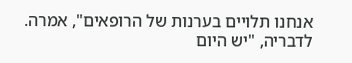אנחנו תלויים בערנות של הרופאים", אמרה. לדבריה, "יש היום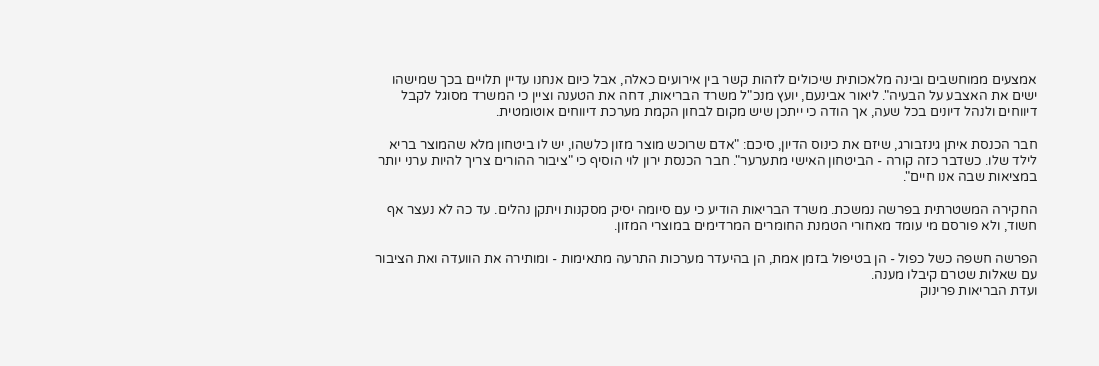אמצעים ממוחשבים ובינה מלאכותית שיכולים לזהות קשר בין אירועים כאלה, אבל כיום אנחנו עדיין תלויים בכך שמישהו ישים את האצבע על הבעיה". ליאור אבינעם, יועץ מנכ"ל משרד הבריאות, דחה את הטענה וציין כי המשרד מסוגל לקבל דיווחים ולנהל דיונים בכל שעה, אך הודה כי ייתכן שיש מקום לבחון הקמת מערכת דיווחים אוטומטית.

חבר הכנסת איתן גינזבורג, שיזם את כינוס הדיון, סיכם: "אדם שרוכש מוצר מזון כלשהו, יש לו ביטחון מלא שהמוצר בריא לילד שלו. כשדבר כזה קורה - הביטחון האישי מתערער". חבר הכנסת ירון לוי הוסיף כי "ציבור ההורים צריך להיות ערני יותר במציאות שבה אנו חיים".

החקירה המשטרתית בפרשה נמשכת. משרד הבריאות הודיע כי עם סיומה יסיק מסקנות ויתקן נהלים. עד כה לא נעצר אף חשוד, ולא פורסם מי עומד מאחורי הטמנת החומרים המרדימים במוצרי המזון.

הפרשה חשפה כשל כפול - הן בטיפול בזמן אמת, הן בהיעדר מערכות התרעה מתאימות - ומותירה את הוועדה ואת הציבור עם שאלות שטרם קיבלו מענה.
ועדת הבריאות פרינוק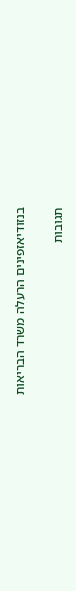בנזודיאזפינים הרעלה משרד הבריאות

תגובות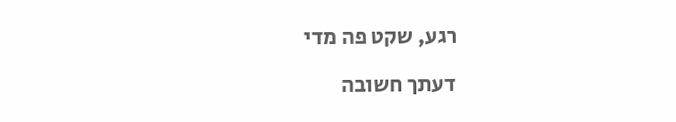רגע, שקט פה מדי

דעתך חשובה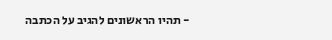- תהיו הראשונים להגיב על הכתבה